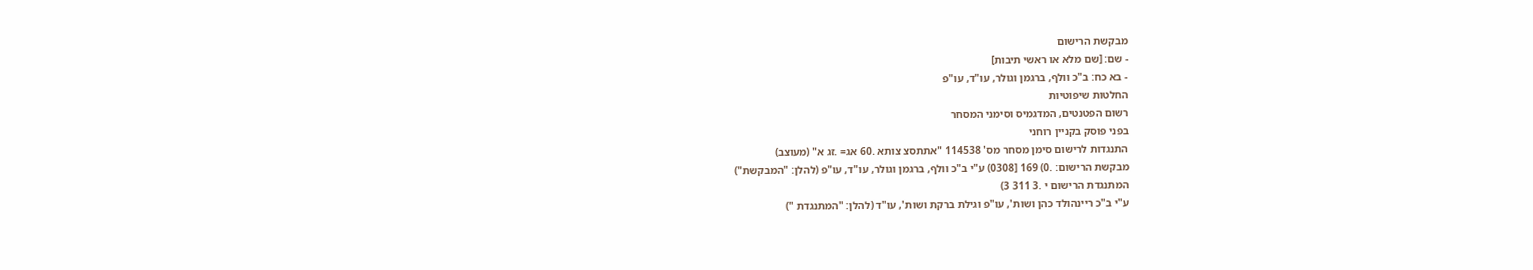מבקשת הרישום
- שם: [שם מלא או ראשי תיבות]
- בא כח: ב"כ וולף, ברגמן וגולר, עו"ד, עו"פ
החלטות שיפוטיות
רשום הפטנטים, המדגמיס וסימני המסחר
בפני פוסק בקניין רוחני
התנגדות לרישום סימן מסחר מס' 114538 "אתתסצ צותא .60 אג= .זג א" (מעוצב)
מבקשת הרישום: .0) 169 [0308) ע"י ב"כ וולף, ברגמן וגולר, עו"ד, עו"פ (להלן: "המבקשת")
המתנגדת הרישום י .3 311 3)
ע"י ב"כ ריינהולד כהן ושות', עו"פ וגילת ברקת ושות', עו"ד (להלן: "המתנגדת ")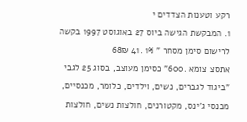רקע וטענות הצדדים י
1. המבקשת הגישה ביוס 27 באוגוסט 1997 בקשה לרישום סימן מסחר " 1% .41 68₪
אתסצ צומא .600" כסימן מעוצב, בסוג 25 לגבי "ביגוד לגברים, נשים, וילדים, כלומר, מכנסיים, מכנסי ג'ינס, מקטורנים, חולצות נשים, חולצות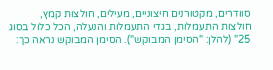סוודרים, מקטורנים חיצוניים, מעילים, חולצות קמץ, חולצות התעמלות, בגדי התעמלות והנעלה, הכל כלול בסוג 25" (להלן: "הסימן המבוקש"). הסימן המבוקש נראה כך: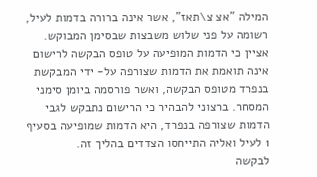המילה "אצ צ\תאז", אשר אינה ברורה בדמות לעיל, רשומה על פני שלוש משבצות שבסימן המבוקש.
אציין כי הדמות המופיעה על טופס הבקשה לרישום אינה תואמת את הדמות שצורפה על- ידי המבקשת בנפרד מטופס הבקשה, ואשר פורסמה ביומן סימני המסחר. ברצוני להבהיר כי הרישום נתבקש לגבי הדמות שצורפה בנפרד, היא הדמות שמופיעה בסעיף 1 לעיל ואליה התייחסו הצדדים בהליך זה.
לבקשה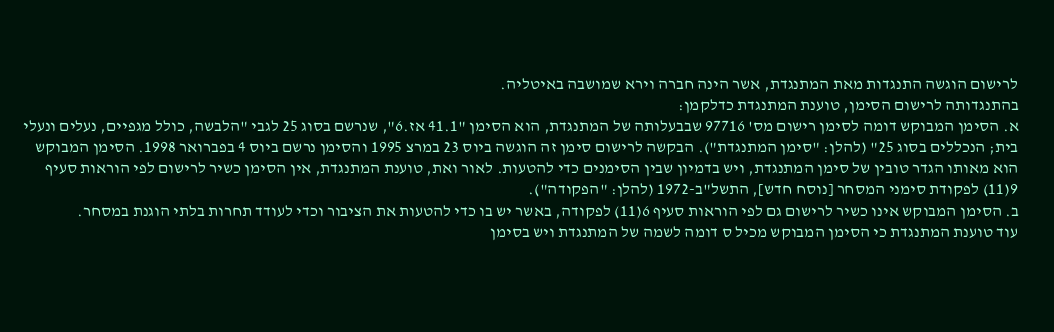לרישום הוגשה התנגדות מאת המתנגדת, אשר הינה חברה וירא שמושבה באיטליה.
בהתנגדותה לרישום הסימן, טוענת המתנגדת כדלקמן:
א. הסימן המבוקש דומה לסימן רישום מס' 97716 שבבעלותה של המתנגדת, הוא הסימן "41.1 אז.6", שנרשם בסוג 25 לגבי "הלבשה, כולל מגפיים, נעלים ונעלי בית; הנכללים בסוג 25" (להלן: "סימן המתנגדת"). הבקשה לרישום סימן זה הוגשה ביוס 23 במרצ 1995 והסימן נרשם ביוס 4 בפברואר 1998. הסימן המבוקש הוא מאותו הגדר טובין של סימן המתנגדת, ויש בדמיון שבין הסימנים כדי להטעות. לאור ואת, טוענת המתנגדת, אין הסימן כשיר לרישום לפי הוראות סעיף 9(11) לפקודת סימני המסחר [נוסח חדש], התשל"ב-1972 (להלן: "הפקודה").
ב. הסימן המבוקש אינו כשיר לרישום גם לפי הוראות סעיף 6(11) לפקודה, באשר יש בו כדי להטעות את הציבור וכדי לעודד תחרות בלתי הוגנת במסחר.
עוד טוענת המתנגדת כי הסימן המבוקש מכיל ס דומה לשמה של המתנגדת ויש בסימן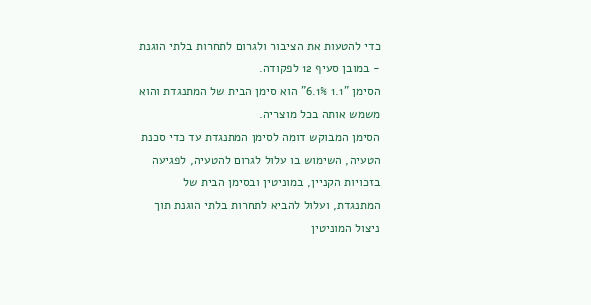כדי להטעות את הציבור ולגרום לתחרות בלתי הוגנת - במובן סעיף 12 לפקודה.
הסימן "1.1 6.1%" הוא סימן הבית של המתנגדת והוא משמש אותה בכל מוצריה.
הסימן המבוקש דומה לסימן המתנגדת עד כדי סכנת הטעיה, השימוש בו עלול לגרום להטעיה, לפגיעה בזכויות הקניין, במוניטין ובסימן הבית של המתנגדת, ועלול להביא לתחרות בלתי הוגנת תוך ניצול המוניטין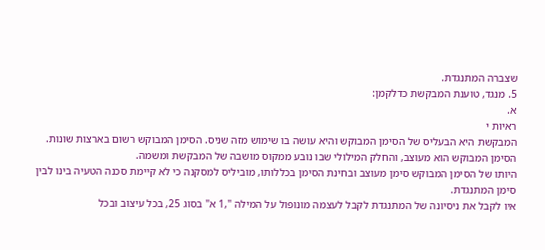שצברה המתנגדת.
5. מנגד, טוענת המבקשת כדלקמן:
א.
ראיות י
המבקשת היא הבעליס של הסימן המבוקש והיא עושה בו שימוש מזה שניס. הסימן המבוקש רשום בארצות שונות.
הסימן המבוקש הוא מעוצב, והחלק המילולי שבו נובע ממקוס מושבה של המבקשת ומשמה.
היותו של הסימן המבוקש סימן מעוצב ובחינת הסימן בכללותו, מוביליס למסקנה כי לא קיימת סכנה הטעיה בינו לבין סימן המתנגדת.
איו לקבל את ניסיונה של המתנגדת לקבל לעצמה מונופול על המילה ",1 א" בסוג 25, בכל עיצוב ובכל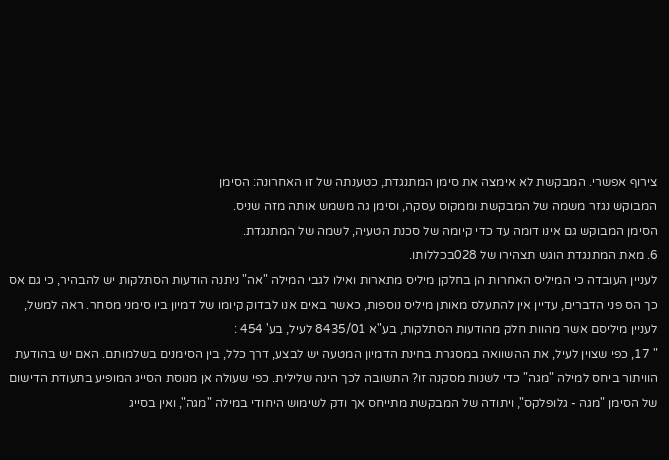צירוף אפשרי. המבקשת לא אימצה את סימן המתנגדת, כטענתה של זו האחרונה: הסימן
המבוקש נגזר משמה של המבקשת וממקוס עסקה, וסימן גה משמש אותה מזה שניס.
הסימן המבוקש גם אינו דומה עד כדי קיומה של סכנת הטעיה, לשמה של המתנגדת.
6. מאת המתנגדת הוגש תצהירו של 028בכללותו.
לעניין העובדה כי המיליס האחרות הן בחלקן מיליס מתארות ואילו לגבי המילה "אה" ניתנה הודעות הסתלקות יש להבהיר, כי גם אס כך הס פני הדברים, עדיין אין להתעלס מאותן מיליס נוספות, כאשר באים אנו לבדוק קיומו של דמיון ביו סימני מסחר. ראה למשל, לעניין מיליסם אשר מהוות חלק מהודעות הסתלקות, בע"א 8435/01 לעיל, בע' 454 :
" 17, כפי שצוין לעיל, את ההשוואה במסגרת בחינת הדמיון המטעה יש לבצע, דרך כלל, בין הסימנים בשלמותם. האם יש בהודעת הוויתור ביחס למילה "מגה" כדי לשנות מסקנה זו? התשובה לכך הינה שלילית. כפי שעולה אן מנוסת הסייג המופיע בתעודת הדישום של הסימן "מגה - גלופלקס", ויתודה של המבקשת מתייחס אך ודק לשימוש היחודי במילה "מגה", ואין בסייג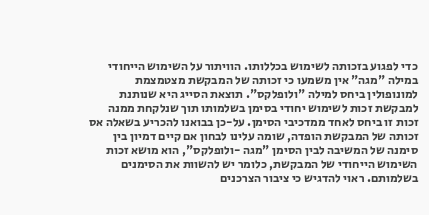כדי לפגוע בזכותה לשימוש בכללותו. הוויתור על השימוש הייחודי במילה "מגה" אין משמעו כי זכותה של המבקשת מצטמצמת למונופולין ביחס למילה "ולופלקס". תוצאת הסייג היא שנותנת למבקשת זכות לשימוש יחודי בסימן בשלמותו תוך שנלקחת ממנה זכות זו ביחס לאחד ממדכיבי הסימן. על-כן בבואנו להכריע בשאלה אס זכותה של המבקשת הופדה, שומה עלינו לבחון אם קיים דמיון בין סימנה של המשיבה לבין הסימן "מגה -ולופלקס", הוא מושא זכות השימוש הייחודי של המבקשת, כלומר יש להשוות את הסימנים בשלמותם. ראוי להדגיש כי ציבור הצרכנים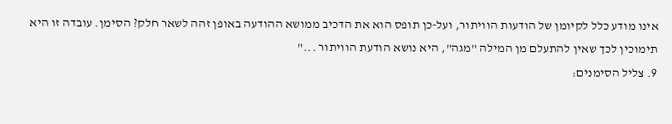אינו מודע כלל לקיומן של הודעות הוויתור, ועל-כן תופס הוא את הדכיב ממושא ההודעה באופן זהה לשאר חלק? הסימן. עובדה זו היא תימוכין לכך שאין להתעלם מן המילה "מגה", היא נושא הודעת הוויתור ..."
9. צליל הסימנים: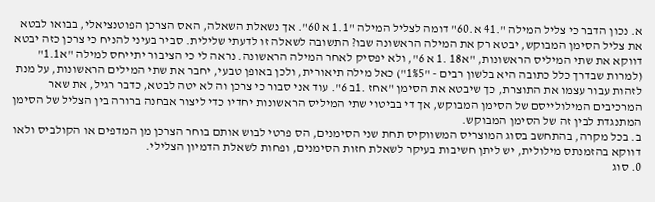א. נכון הדבר כי צליל המילה ".41 א.60" דומה לצליל המילה "1.1 א 60". אך נשאלת השאלה, האס הצרכן הפוטנציאלי, בבואו לבטא את צליל הסימן המבוקש, יבטא רק את המילה הראשונה שבו? התשובה לשאלה זו לדעתי שלילית. סביר בעיני להניח כי צרכן כזה יבטא דווקא את שתי המיליס הראשונות, "א18 .1 א 6", ולא יפסיק לאחר המילה הראשונה. נראה לי כי הציבור יתייחס למילה "א1.1" (למרות שבדרך כלל כתובה היא בלשון רבים - "1%5") כאל מילה תיאורית, ולכן באופן טבעי, יחבר את שתי המילים הראשונות, על מנת לזהות עבור עצמו את התוצרת, כך שיבטא את הסימן "אחז .1ב 6". עוד אני סבור כי צרכן וה לא יטה לבטא, כדבר רגיל, את שאר המרכיבים המילולייסם של הסימן המבוקש, אך די בביטוי שתי המיליס הראשונות יחדיו כדי ליצור אבחנה ברורה בין הצליל של הסימן המתנגדת לבין זה של הסימן המבוקש.
ב. בכל מקרה, בהתחשב בסוג המוצריס המשווקיס תחת שני הסימנים, הס פרטי לבוש אותם בוחר הצרכן מן המדפים או הקולביס ולאו דווקא בהזמנתס מילולית, יש ליתן חשיבות בעיקר לשאלת חזות הסימנים, ופחות לשאלת הדמיון הצלילי.
0. סוג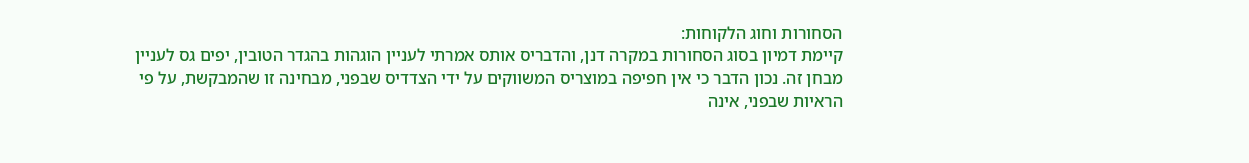הסחורות וחוג הלקוחות:
קיימת דמיון בסוג הסחורות במקרה דנן, והדבריס אותס אמרתי לעניין הוגהות בהגדר הטובין, יפים גס לעניין מבחן זה. נכון הדבר כי אין חפיפה במוצריס המשווקים על ידי הצדדיס שבפני, מבחינה זו שהמבקשת, על פי הראיות שבפני, אינה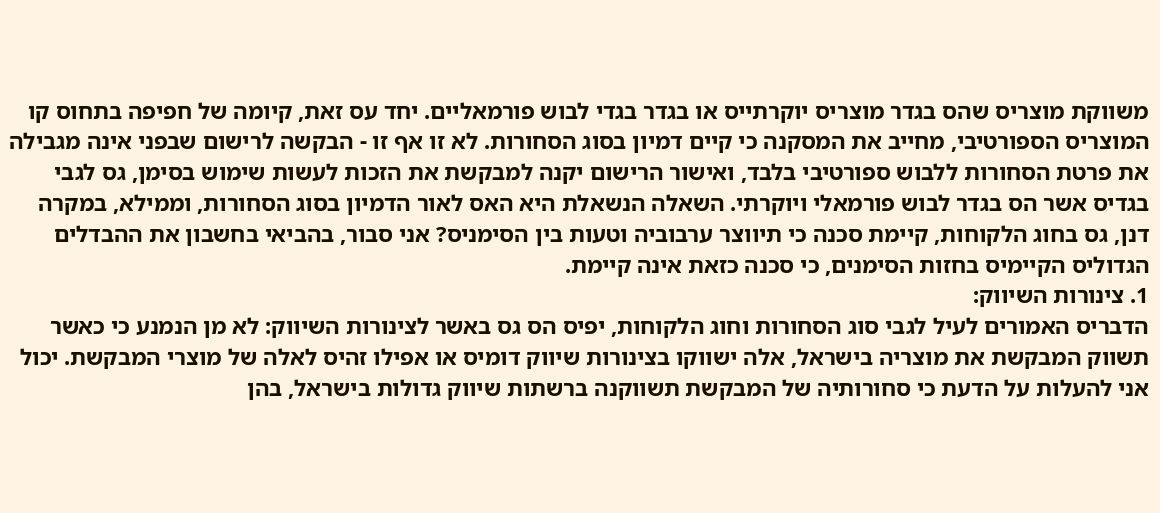משווקת מוצריס שהס בגדר מוצריס יוקרתייס או בגדר בגדי לבוש פורמאליים. יחד עס זאת, קיומה של חפיפה בתחוס קו המוצריס הספורטיבי, מחייב את המסקנה כי קיים דמיון בסוג הסחורות. לא זו אף זו - הבקשה לרישום שבפני אינה מגבילה את פרטת הסחורות ללבוש ספורטיבי בלבד, ואישור הרישום יקנה למבקשת את הזכות לעשות שימוש בסימן, גס לגבי בגדיס אשר הס בגדר לבוש פורמאלי ויוקרתי. השאלה הנשאלת היא האס לאור הדמיון בסוג הסחורות, וממילא, במקרה דנן, גס בחוג הלקוחות, קיימת סכנה כי תיווצר ערבוביה וטעות בין הסימניס? אני סבור, בהביאי בחשבון את ההבדלים הגדוליס הקיימיס בחזות הסימנים, כי סכנה כזאת אינה קיימת.
1. צינורות השיווק:
הדבריס האמורים לעיל לגבי סוג הסחורות וחוג הלקוחות, יפיס הס גס באשר לצינורות השיווק: לא מן הנמנע כי כאשר תשווק המבקשת את מוצריה בישראל, אלה ישווקו בצינורות שיווק דומיס או אפילו זהיס לאלה של מוצרי המבקשת. יכול אני להעלות על הדעת כי סחורותיה של המבקשת תשווקנה ברשתות שיווק גדולות בישראל, בהן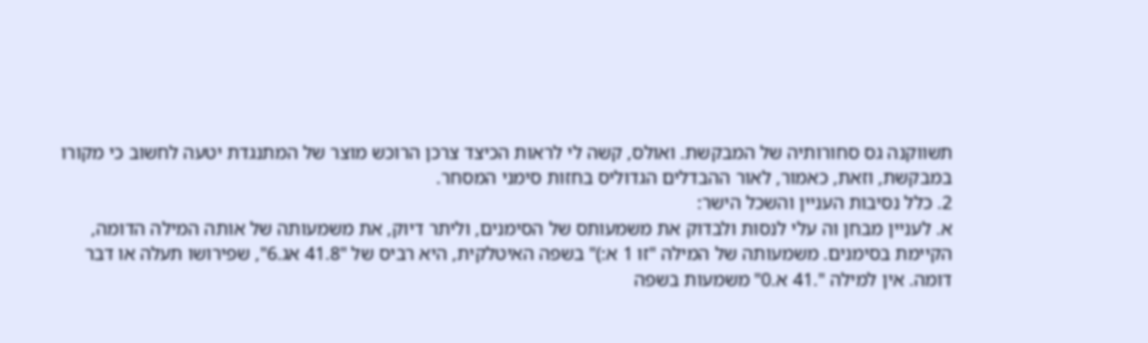תשווקנה גס סחורותיה של המבקשת. ואולס, קשה לי לראות הכיצד צרכן הרוכש מוצר של המתנגדת יטעה לחשוב כי מקורו במבקשת, וזאת, כאמור, לאור ההבדלים הגדוליס בחזות סימני המסחר.
2. כלל נסיבות העניין והשכל הישר:
א. לעניין מבחן וה עלי לנסות ולבדוק את משמעותס של הסימנים, וליתר דיוק, את משמעותה של אותה המילה הדומה, הקיימת בסימנים. משמעותה של המילה "זו 1 א:)" בשפה האיטלקית, היא רביס של "41.8 אג.6", שפירושו תעלה או דבר דומה. אין למילה ".41 א.0" משמעות בשפה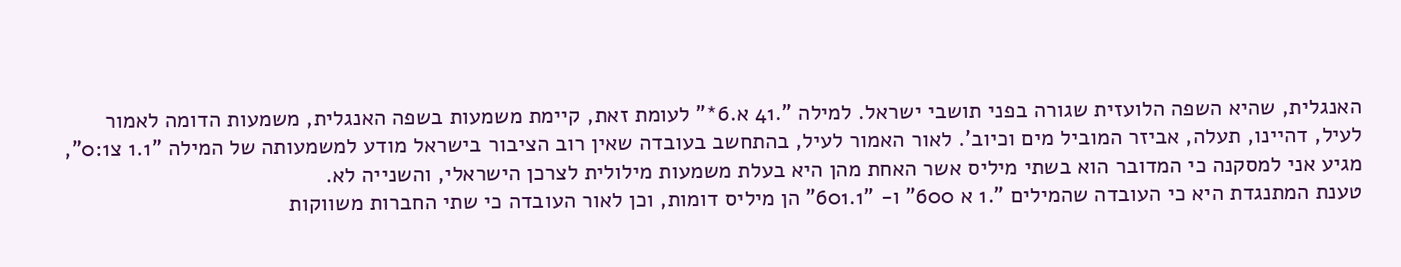האנגלית, שהיא השפה הלועזית שגורה בפני תושבי ישראל. למילה ".41 א.6*" לעומת זאת, קיימת משמעות בשפה האנגלית, משמעות הדומה לאמור לעיל, דהיינו, תעלה, אביזר המוביל מים וכיוב'. לאור האמור לעיל, בהתחשב בעובדה שאין רוב הציבור בישראל מודע למשמעותה של המילה "1.1 צ0:1", מגיע אני למסקנה כי המדובר הוא בשתי מיליס אשר האחת מהן היא בעלת משמעות מילולית לצרכן הישראלי, והשנייה לא.
טענת המתנגדת היא כי העובדה שהמילים ".1 א 600" ו- "601.1" הן מיליס דומות, וכן לאור העובדה כי שתי החברות משווקות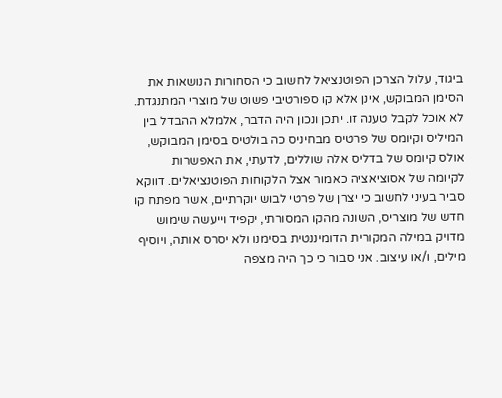ביגוד, עלול הצרכן הפוטנציאל לחשוב כי הסחורות הנושאות את הסימן המבוקש, אינן אלא קו ספורטיבי פשוט של מוצרי המתנגדת. לא אוכל לקבל טענה זו. יתכן ונכון היה הדבר, אלמלא ההבדל בין המיליס וקיומס של פרטיס מבחיניס כה בולטיס בסימן המבוקש, אולס קיומס של בדליס אלה שוללים, לדעתי, את האפשרות לקיומה של אסוציאציה כאמור אצל הלקוחות הפוטנציאלים. דווקא סביר בעיני לחשוב כי יצרן של פרטי לבוש יוקרתיים, אשר מפתח קו חדש של מוצריס, השונה מהקו המסורתי, יקפיד וייעשה שימוש מדויק במילה המקורית הדומיננטית בסימנו ולא יסרס אותה, ויוסיף מילים, ו/או עיצוב. אני סבור כי כך היה מצפה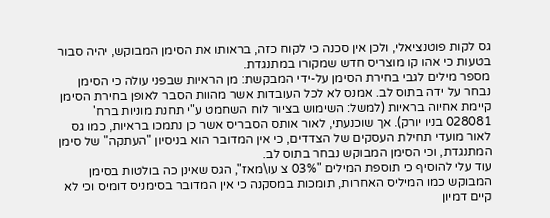גס לקות פוטנציאלי, ולכן אין סכנה כי לקוח כזה, בראותו את הסימן המבוקש, יהיה סבור בטעות כי אהו קו מוצריס חדש שמקורו במתנגדת.
מספר מילים לגבי בחירת הסימן על-ידי המבקשת: מן הראיות שבפני עולה כי הסימן נבחר על ידה בתוס לב. אמנס לא לכל העובדות אשר מהוות הסבר לאופן בחירת הסימן קיימת אחיוה בראיות (למשל: השימוש בציור לוח השחמט ע"י תחנת מוניות ברח' 028081 בניו יורק). אך שוכנעתי, לאור אותס הסבריס אשר כן נתמכו בראיות, כמו גס לאור מועדי תחילת העסקים של הצדדים, כי אין המדובר הוא בניסיון "העתקה" של סימן המתנגדת, וכי הסימן המבוקש נבחר בתוס לב.
עוד עלי להוסיף כי תוספת המילים "03% צ עו\מאז", הגס שאינן כה בולטות בסימן המבוקש כמו המיליס האחרות, תומכות במסקנה כי אין המדובר בסימניס דומיס וכי לא קיים דמיון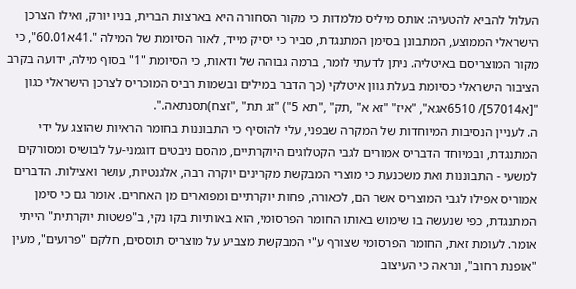העלול להביא להטעיה: אותס מיליס מלמדות כי מקור הסחורה היא בארצות הברית, בניו יורק, ואילו הצרכן הישראלי הממוצע, המתבונן בסימן המתנגדת, סביר כי יסיק מייד, לאור הסיומת של המילה ".41א60.01", כי מקור המוצריסם באיטליה. ניתן לדעתי לומר, ברמה גבוהה של ודאות, כי הסיומת "1" בסוף מילה, ידועה בקרב הציבור הישראלי כסיומת בעלת גוון איטלקי (כך הדבר במילים ובשמות רביס המוכריס לצרכן הישראלי כגון "[א57014]/ 6510אגא", "איז" "זא א" ,תק" ,"תא 5") "זג תת" ,"זצח)תסנתאה.".
ה. לעניין הנסיבות המיוחדות של המקרה שבפני, עלי להוסיף כי התבוננות בחומר הראיות שהוצג על ידי המתנגדת, ובמיוחד הדבריס אמורים לגבי הקטלוגים היוקרתיים, מהסם ניבטים דוגמני-על לבושיס ומסורקים למשעי - התבוננות ואת משכנעת כי מוצרי המבקשת מקרינים יוקרה רבה, אלגנטיות, עושר ואצילות. הדברים אמוריס אפילו לגבי המוצריס אשר הם, לכאורה, פחות יוקרתיים ומפוארים מן האחרים. אומר גם כי סימן המתנגדת, כפי שנעשה בו שימוש באותו החומר הפרסומי, הוא באותיות בקו נקי, ב"פשטות יוקרתית" הייתי אומר. לעומת זאת, החומר הפרסומי שצורף ע"י המבקשת מצביע על מוצריס תוססים, חלקם "פרועים", מעין "אופנת רחוב", ונראה כי העיצוב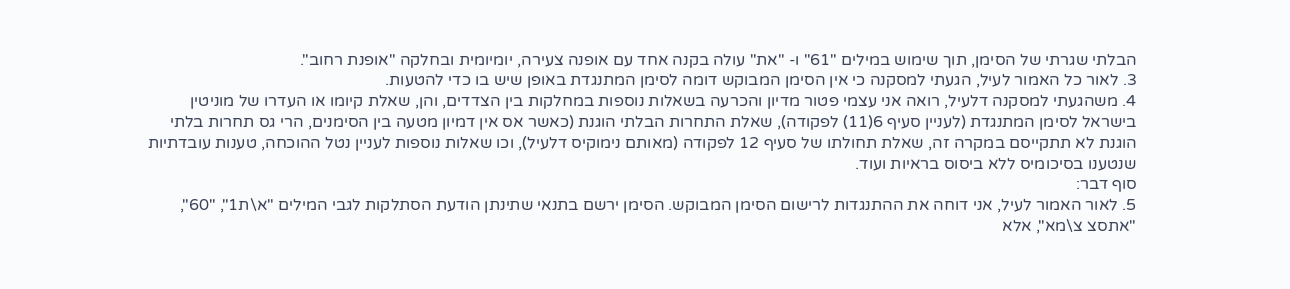הבלתי שגרתי של הסימן, תוך שימוש במילים "61" ו- "את" עולה בקנה אחד עם אופנה צעירה, יומיומית ובחלקה "אופנת רחוב".
3. לאור כל האמור לעיל, הגעתי למסקנה כי אין הסימן המבוקש דומה לסימן המתנגדת באופן שיש בו כדי להטעות.
4. משהגעתי למסקנה דלעיל, רואה אני עצמי פטור מדיון והכרעה בשאלות נוספות במחלקות בין הצדדים, והן, שאלת קיומו או העדרו של מוניטין בישראל לסימן המתנגדת (לעניין סעיף 6(11) לפקודה), שאלת התחרות הבלתי הוגנת (כאשר אס אין דמיון מטעה בין הסימנים, הרי גס תחרות בלתי הוגנת לא תתקייסם במקרה זה, שאלת תחולתו של סעיף 12 לפקודה (מאותם נימוקיס דלעיל), וכו שאלות נוספות לעניין נטל ההוכחה, טענות עובדתיות שנטענו בסיכומיס ללא ביסוס בראיות ועוד.
סוף דבר:
5. לאור האמור לעיל, אני דוחה את ההתנגדות לרישום הסימן המבוקש. הסימן ירשם בתנאי שתינתן הודעת הסתלקות לגבי המילים "א\ת1", "60", "אתסצ צ\מא", אלא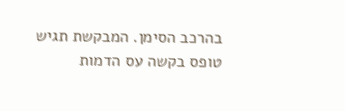בהרכב הסימן. המבקשת תגיש טופס בקשה עס הדמות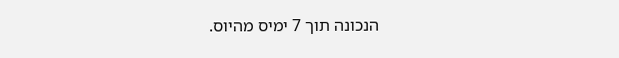הנכונה תוך 7 ימיס מהיוס.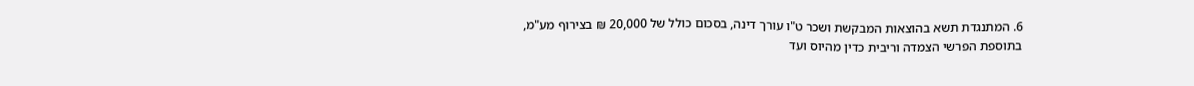6. המתנגדת תשא בהוצאות המבקשת ושכר ט"ו עורך דינה, בסכום כולל של 20,000 ₪ בצירוף מע"מ, בתוספת הפרשי הצמדה וריבית כדין מהיוס ועד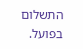התשלום בפועל.